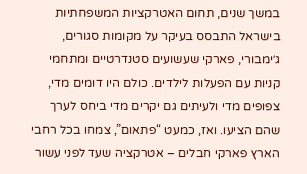במשך שנים, תחום האטרקציות המשפחתיות בישראל התבסס בעיקר על מקומות סגורים, ג׳ימבורי, פארקי שעשועים סטנדרטיים ומתחמי קניות עם הפעלות לילדים. כולם היו דומים מדי, צפופים מדי ולעיתים גם יקרים מדי ביחס לערך שהם הציעו. ואז, כמעט “פתאום”, צמחו בכל רחבי הארץ פארקי חבלים – אטרקציה שעד לפני עשור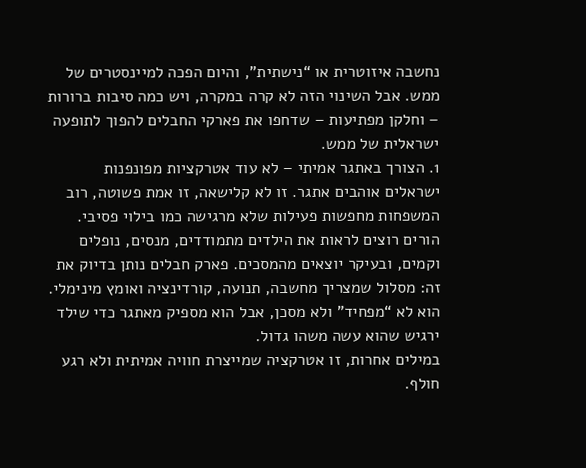נחשבה איזוטרית או “נישתית”, והיום הפכה למיינסטרים של ממש. אבל השינוי הזה לא קרה במקרה, ויש כמה סיבות ברורות – וחלקן מפתיעות – שדחפו את פארקי החבלים להפוך לתופעה ישראלית של ממש.
1. הצורך באתגר אמיתי – לא עוד אטרקציות מפונפנות
ישראלים אוהבים אתגר. זו לא קלישאה, זו אמת פשוטה, רוב המשפחות מחפשות פעילות שלא מרגישה כמו בילוי פסיבי. הורים רוצים לראות את הילדים מתמודדים, מנסים, נופלים וקמים, ובעיקר יוצאים מהמסכים. פארק חבלים נותן בדיוק את זה: מסלול שמצריך מחשבה, תנועה, קורדינציה ואומץ מינימלי. הוא לא “מפחיד” ולא מסכן, אבל הוא מספיק מאתגר כדי שילד ירגיש שהוא עשה משהו גדול.
במילים אחרות, זו אטרקציה שמייצרת חוויה אמיתית ולא רגע חולף.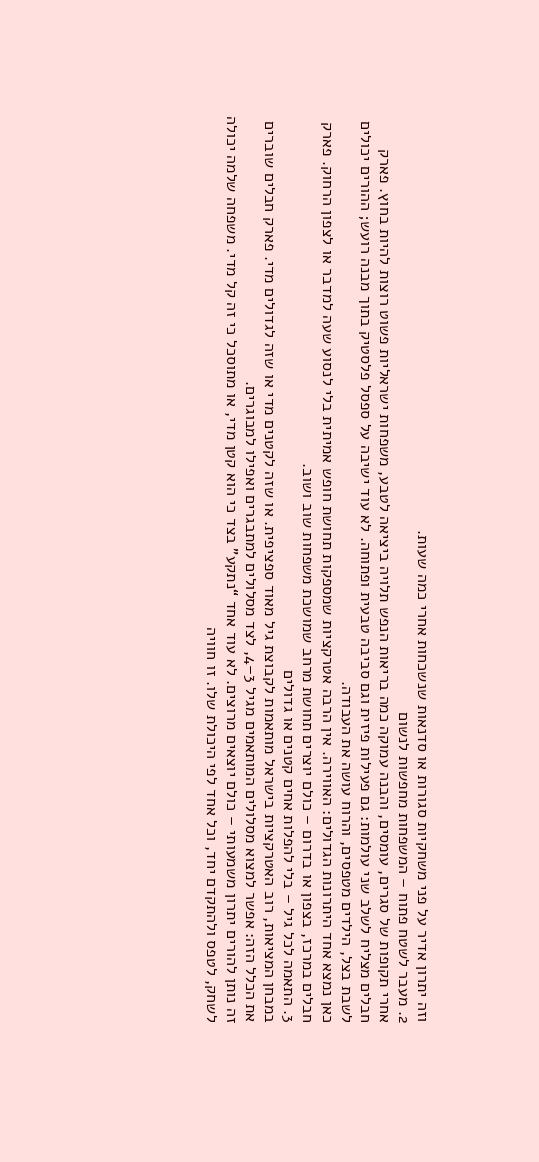וזה יתרון אדיר על פני משחקיות סגורות או סדנאות שנשכחות אחרי כמה שעות.
2. מעבר לשטח פתוח – המשפחות מחפשות לנשום
אחרי תקופות של סגרים, עומסים, והבנה עמוקה כמה בריאות הנפש תלויה ביציאה לטבע, משפחות ישראליות פשוט רוצות להיות בחוץ. פארק חבלים מצליח לשלב שני עולמות: גם פעילות פיזית וגם סביבה טבעית ופתוחה. לא עוד ישיבה על ספסל פלסטיק בתוך מבנה רועש; ההורים יכולים לשבת בצל, הילדים מטפסים, והרוח עושה את העבודה.
כאן נמצא אחד היתרונות הגדולים: האווירה. אין הרבה אטרקציות שמספקות תחושת חופש אמיתית בלי לנסוע שעה למדבר או לצפון הרחוק. פארק חבלים במרכז, בצפון או בדרום – כולם יוצרים תחושת מרחב שמושכת משפחות שוב ושוב.
3. התאמה לכל גיל – בלי להפלות אחים קטנים או גדולים
במבחן המציאות, רוב האטרקציות בישראל מותאמות לקבוצת גיל מאוד ספציפית. או שזה לקטנים מדי או שזה לגדולים מדי. פארק חבלים שוברים את הכלל הזה: אפשר למצוא מסלולים המותאמים מגיל 3–4, לצד מסלולים למתבגרים ואפילו למבוגרים.
זה נותן להורים יתרון משמעותי – כולם יוצאים מרוצים. לא עוד אחד “נתקע” בצד כי הוא קטן מדי, או מתוסכל כי זה קל מדי. משפחה שלמה יכולה לשחק, לטפס ולהתקדם יחד, וכל אחד לפי היכולת שלו. זו חוויה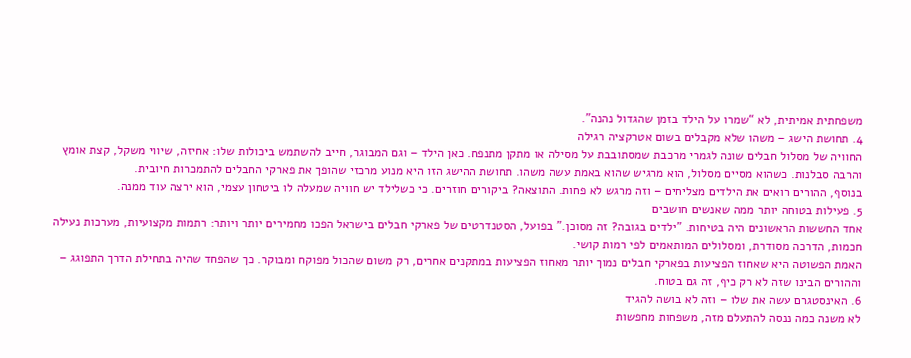משפחתית אמיתית, לא “שמרו על הילד בזמן שהגדול נהנה”.
4. תחושת הישג – משהו שלא מקבלים בשום אטרקציה רגילה
החוויה של מסלול חבלים שונה לגמרי מרכבת שמסתובבת על מסילה או מתקן מתנפח. כאן הילד – וגם המבוגר, חייב להשתמש ביכולות שלו: אחיזה, שיווי משקל, קצת אומץ והרבה סבלנות. כשהוא מסיים מסלול, הוא מרגיש שהוא באמת עשה משהו. תחושת ההישג הזו היא מנוע מרכזי שהופך את פארקי החבלים להתמכרות חיובית.
בנוסף, ההורים רואים את הילדים מצליחים – וזה מרגש לא פחות. התוצאה? ביקורים חוזרים. כי כשלילד יש חוויה שמעלה לו ביטחון עצמי, הוא ירצה עוד ממנה.
5. פעילות בטוחה יותר ממה שאנשים חושבים
אחד החששות הראשונים היה בטיחות. "ילדים בגובה? זה מסוכן." בפועל, הסטנדרטים של פארקי חבלים בישראל הפכו מחמירים יותר ויותר: רתמות מקצועיות, מערכות נעילה חכמות, הדרכה מסודרת, ומסלולים המותאמים לפי רמות קושי.
האמת הפשוטה היא שאחוז הפציעות בפארקי חבלים נמוך יותר מאחוז הפציעות במתקנים אחרים, רק משום שהכול מפוקח ומבוקר. כך שהפחד שהיה בתחילת הדרך התפוגג – וההורים הבינו שזה לא רק כיף, זה גם בטוח.
6. האינסטגרם עשה את שלו – וזה לא בושה להגיד
לא משנה כמה ננסה להתעלם מזה, משפחות מחפשות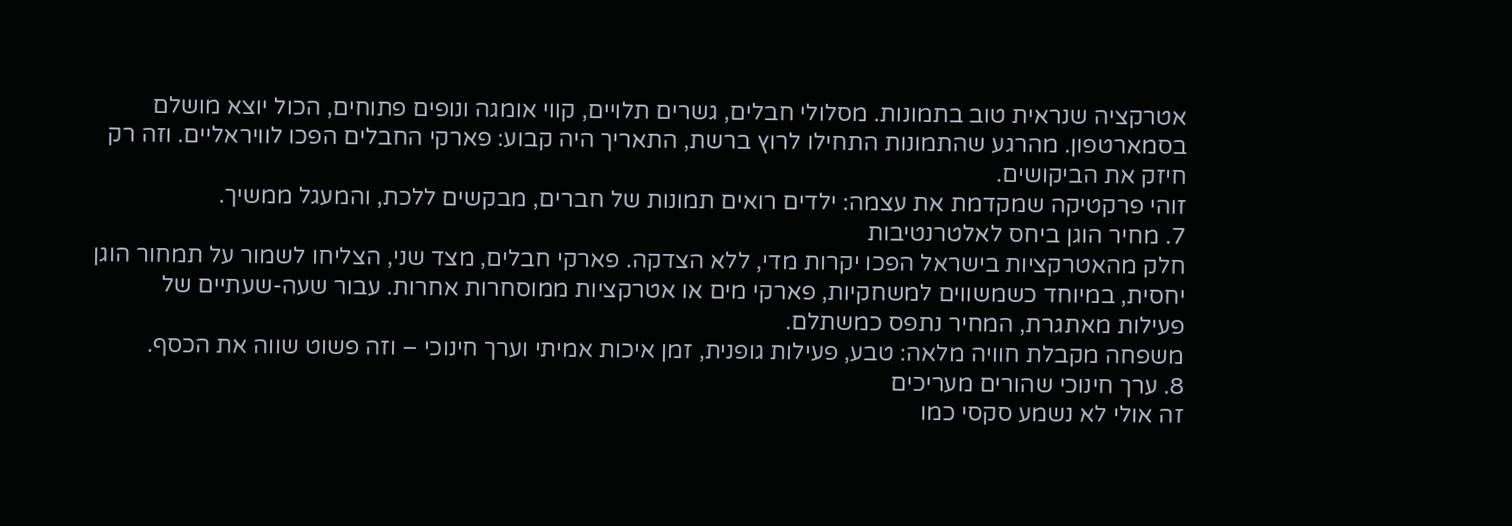אטרקציה שנראית טוב בתמונות. מסלולי חבלים, גשרים תלויים, קווי אומגה ונופים פתוחים, הכול יוצא מושלם בסמארטפון. מהרגע שהתמונות התחילו לרוץ ברשת, התאריך היה קבוע: פארקי החבלים הפכו לוויראליים. וזה רק חיזק את הביקושים.
זוהי פרקטיקה שמקדמת את עצמה: ילדים רואים תמונות של חברים, מבקשים ללכת, והמעגל ממשיך.
7. מחיר הוגן ביחס לאלטרנטיבות
חלק מהאטרקציות בישראל הפכו יקרות מדי, ללא הצדקה. פארקי חבלים, מצד שני, הצליחו לשמור על תמחור הוגן יחסית, במיוחד כשמשווים למשחקיות, פארקי מים או אטרקציות ממוסחרות אחרות. עבור שעה-שעתיים של פעילות מאתגרת, המחיר נתפס כמשתלם.
משפחה מקבלת חוויה מלאה: טבע, פעילות גופנית, זמן איכות אמיתי וערך חינוכי – וזה פשוט שווה את הכסף.
8. ערך חינוכי שהורים מעריכים
זה אולי לא נשמע סקסי כמו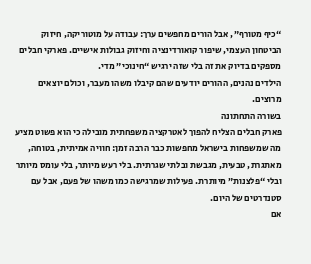“כיף מטורף”, אבל הורים מחפשים ערך: עבודה על מוטוריקה, חיזוק הביטחון העצמי, שיפור קואורדינציה וחיזוק גבולות אישיים. פארקי חבלים מספקים בדיוק את זה בלי שזה ירגיש “חינוכי” מדי.
הילדים נהנים, ההורים יודעים שהם קיבלו משהו מעבר, וכולם יוצאים מרוצים.
בשורה התחתונה
פארק חבלים הצליח להפוך לאטרקציה משפחתית מובילה כי הוא פשוט מציע מה שמשפחות בישראל מחפשות כבר הרבה זמן: חוויה אמיתית, בטוחה, מאתגרת, טבעית, מגבשת ובלתי שגרתית. בלי רעש מיותר, בלי עומס מיותר ובלי “פלצנות” מיותרת. פעילות שמרגישה כמו משהו של פעם, אבל עם סטנדרטים של היום.
אם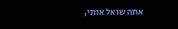אתה שואל אותי,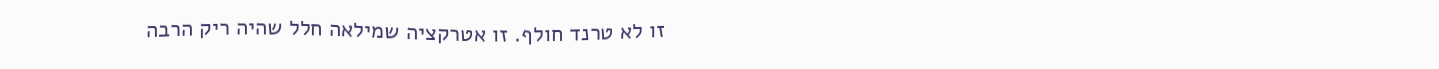זו לא טרנד חולף. זו אטרקציה שמילאה חלל שהיה ריק הרבה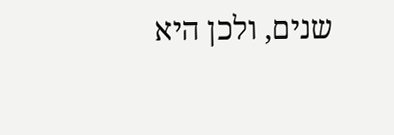שנים, ולכן היא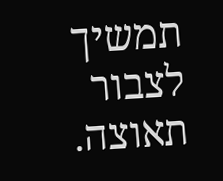תמשיך לצבור תאוצה.